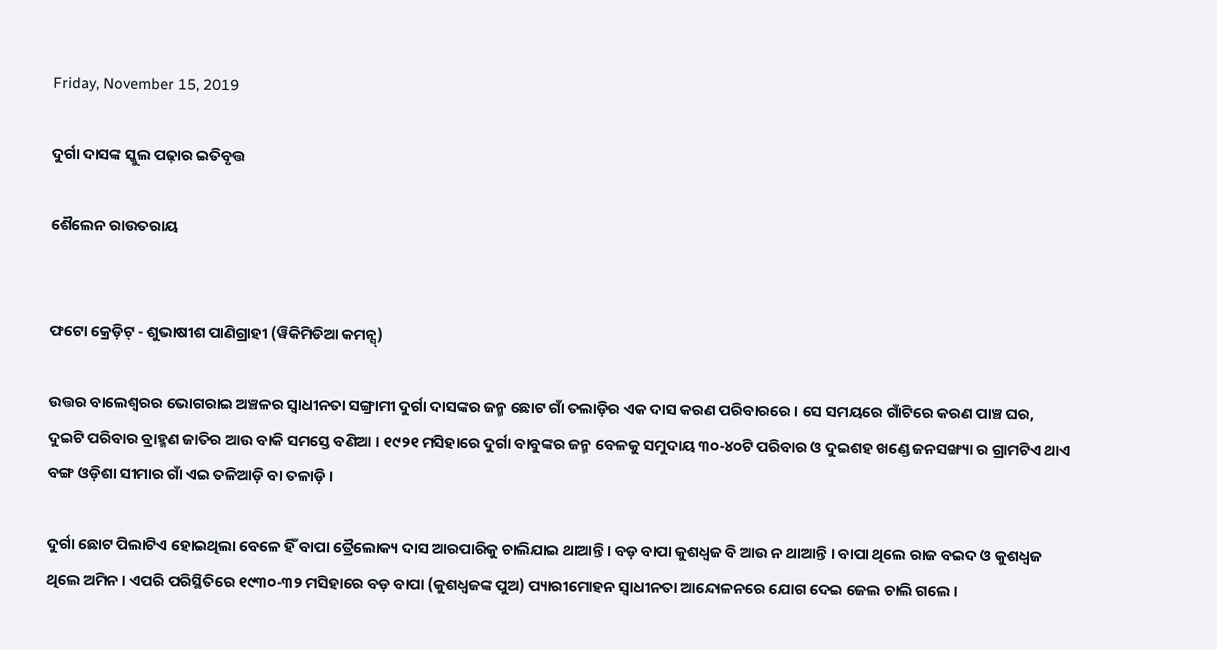Friday, November 15, 2019

ଦୁର୍ଗା ଦାସଙ୍କ ସ୍କୁଲ ପଢ଼ାର ଇତିବୃତ୍ତ

ଶୈଲେନ ରାଉତରାୟ


ଫଟୋ କ୍ରେଡ଼ିଟ୍ - ଶୁଭାଷୀଶ ପାଣିଗ୍ରାହୀ (ୱିକିମିଡିଆ କମନ୍ସ୍)

ଉତ୍ତର ବାଲେଶ୍ୱରର ଭୋଗରାଇ ଅଞ୍ଚଳର ସ୍ୱାଧୀନତା ସଙ୍ଗ୍ରାମୀ ଦୁର୍ଗା ଦାସଙ୍କର ଜନ୍ମ ଛୋଟ ଗାଁ ତଲାଡ଼ିର ଏକ ଦାସ କରଣ ପରିବାରରେ । ସେ ସମୟରେ ଗାଁଟିରେ କରଣ ପାଞ୍ଚ ଘର, ଦୁଇଟି ପରିବାର ବ୍ରାହ୍ମଣ ଜାତିର ଆଉ ବାକି ସମସ୍ତେ ବଣିଆ । ୧୯୨୧ ମସିହାରେ ଦୁର୍ଗା ବାବୁଙ୍କର ଜନ୍ମ ବେଳକୁ ସମୁଦାୟ ୩୦-୪୦ଟି ପରିବାର ଓ ଦୁଇଶହ ଖଣ୍ଡେ ଜନସଙ୍ଖ୍ୟା ର ଗ୍ରାମଟିଏ ଥାଏ ବଙ୍ଗ ଓଡ଼ିଶା ସୀମାର ଗାଁ ଏଇ ତଳିଆଡ଼ି ବା ତଳାଡ଼ି ।

ଦୁର୍ଗା ଛୋଟ ପିଲାଟିଏ ହୋଇଥିଲା ବେଳେ ହିଁ ବାପା ତ୍ରୈଲୋକ୍ୟ ଦାସ ଆରପାରିକୁ ଚାଲିଯାଇ ଥାଆନ୍ତି । ବଡ଼ ବାପା କୁଶଧ୍ୱଜ ବି ଆଉ ନ ଥାଆନ୍ତି । ବାପା ଥିଲେ ରାଜ ବଇଦ ଓ କୁଶଧ୍ୱଜ ଥିଲେ ଅମିନ । ଏପରି ପରିସ୍ଥିତିରେ ୧୯୩୦-୩୨ ମସିହାରେ ବଡ଼ ବାପା (କୁଶଧ୍ୱଜଙ୍କ ପୁଅ) ପ୍ୟାରୀମୋହନ ସ୍ୱାଧୀନତା ଆନ୍ଦୋଳନରେ ଯୋଗ ଦେଇ ଜେଲ ଚାଲି ଗଲେ ।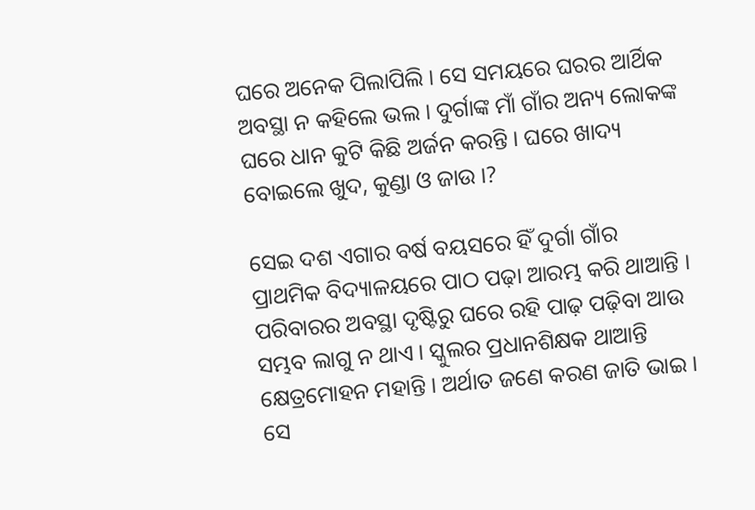ଘରେ ଅନେକ ପିଲାପିଲି । ସେ ସମୟରେ ଘରର ଆର୍ଥିକ ଅବସ୍ଥା ନ କହିଲେ ଭଲ । ଦୁର୍ଗାଙ୍କ ମାଁ ଗାଁର ଅନ୍ୟ ଲୋକଙ୍କ ଘରେ ଧାନ କୁଟି କିଛି ଅର୍ଜନ କରନ୍ତି । ଘରେ ଖାଦ୍ୟ ବୋଇଲେ ଖୁଦ, କୁଣ୍ଡା ଓ ଜାଉ ।?

ସେଇ ଦଶ ଏଗାର ବର୍ଷ ବୟସରେ ହିଁ ଦୁର୍ଗା ଗାଁର ପ୍ରାଥମିକ ବିଦ୍ୟାଳୟରେ ପାଠ ପଢ଼ା ଆରମ୍ଭ କରି ଥାଆନ୍ତି । ପରିବାରର ଅବସ୍ଥା ଦୃଷ୍ଟିରୁ ଘରେ ରହି ପାଢ଼ ପଢ଼ିବା ଆଉ ସମ୍ଭବ ଲାଗୁ ନ ଥାଏ । ସ୍କୁଲର ପ୍ରଧାନଶିକ୍ଷକ ଥାଆନ୍ତି କ୍ଷେତ୍ରମୋହନ ମହାନ୍ତି । ଅର୍ଥାତ ଜଣେ କରଣ ଜାତି ଭାଇ । ସେ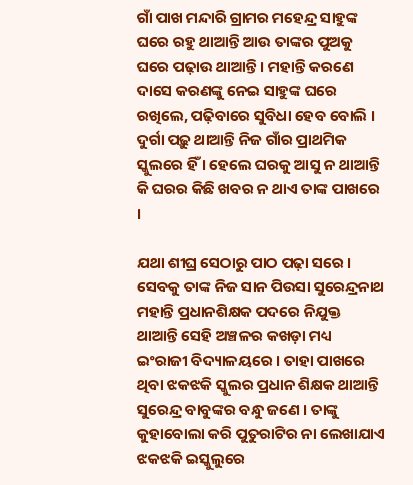ଗାଁ ପାଖ ମନ୍ଦାରି ଗ୍ରାମର ମହେନ୍ଦ୍ର ସାହୁଙ୍କ ଘରେ ରହୁ ଥାଆନ୍ତି ଆଉ ତାଙ୍କର ପୁଅକୁ ଘରେ ପଢ଼ାଉ ଥାଆନ୍ତି । ମହାନ୍ତି କରଣେ ଦାସେ କରଣଙ୍କୁ ନେଇ ସାହୁଙ୍କ ଘରେ ରଖିଲେ, ପଢ଼ିବାରେ ସୁବିଧା ହେବ ବୋଲି । ଦୁର୍ଗା ପଢ଼ୁ ଥାଆନ୍ତି ନିଜ ଗାଁର ପ୍ରାଥମିକ ସ୍କୁଲରେ ହିଁ । ହେଲେ ଘରକୁ ଆସୁ ନ ଥାଆନ୍ତି କି ଘରର କିଛି ଖବର ନ ଥାଏ ତାଙ୍କ ପାଖରେ ।

ଯଥା ଶୀଘ୍ର ସେଠାରୁ ପାଠ ପଢ଼ା ସରେ । ସେବକୁ ତାଙ୍କ ନିଜ ସାନ ପିଉସା ସୁରେନ୍ଦ୍ରନାଥ ମହାନ୍ତି ପ୍ରଧାନଶିକ୍ଷକ ପଦରେ ନିଯୁକ୍ତ ଥାଆନ୍ତି ସେହି ଅଞ୍ଚଳର କଖଡ଼ା ମଧ୍ୟ ଇଂରାଜୀ ବିଦ୍ୟାଳୟରେ । ତାହା ପାଖରେ ଥିବା ଝକଝକି ସ୍କୁଲର ପ୍ରଧାନ ଶିକ୍ଷକ ଥାଆନ୍ତି ସୁରେନ୍ଦ୍ର ବାବୁଙ୍କର ବନ୍ଧୁ ଜଣେ । ତାଙ୍କୁ କୁହାବୋଲା କରି ପୁତୁରାଟିର ନା ଲେଖାଯାଏ ଝକଝକି ଇସ୍କୁଲୁରେ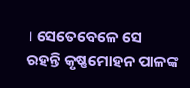। ସେତେବେଳେ ସେ ରହନ୍ତି କୃଷ୍ଣମୋହନ ପାଳଙ୍କ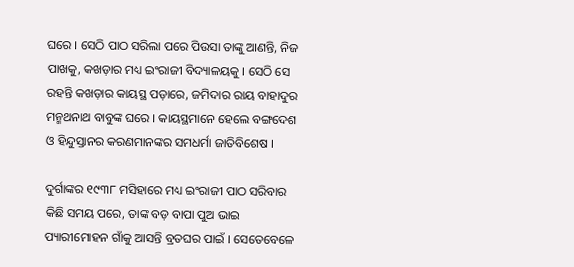ଘରେ । ସେଠି ପାଠ ସରିଲା ପରେ ପିଉସା ତାଙ୍କୁ ଆଣନ୍ତି, ନିଜ ପାଖକୁ, କଖଡ଼ାର ମଧ୍ୟ ଇଂରାଜୀ ବିଦ୍ୟାଳୟକୁ । ସେଠି ସେ ରହନ୍ତି କଖଡ଼ାର କାୟସ୍ଥ ପଡ଼ାରେ, ଜମିଦାର ରାୟ ବାହାଦୁର ମନ୍ମଥନାଥ ବାବୁଙ୍କ ଘରେ । କାୟସ୍ଥମାନେ ହେଲେ ବଙ୍ଗଦେଶ ଓ ହିନ୍ଦୁସ୍ତାନର କରଣମାନଙ୍କର ସମଧର୍ମା ଜାତିବିଶେଷ ।

ଦୁର୍ଗାଙ୍କର ୧୯୩୮ ମସିହାରେ ମଧ୍ୟ ଇଂରାଜୀ ପାଠ ସରିବାର କିଛି ସମୟ ପରେ, ତାଙ୍କ ବଡ଼ ବାପା ପୁଅ ଭାଇ ପ୍ୟାରୀମୋହନ ଗାଁକୁ ଆସନ୍ତି ବ୍ରତଘର ପାଇଁ । ସେତେବେଳେ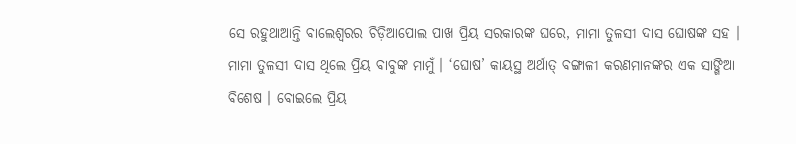ସେ ରହୁଥାଆନ୍ତି ବାଲେଶ୍ୱରର ଚିଡ଼ିଆପୋଲ ପାଖ ପ୍ରିୟ ସରକାରଙ୍କ ଘରେ, ମାମା ତୁଳସୀ ଦାସ ଘୋଷଙ୍କ ସହ । ମାମା ତୁଳସୀ ଦାସ ଥିଲେ ପ୍ରିୟ ବାବୁଙ୍କ ମାମୁଁ । ‘ଘୋଷ’ କାୟସ୍ଥ ଅର୍ଥାତ୍ ବଙ୍ଗାଳୀ କରଣମାନଙ୍କର ଏକ ସାଙ୍ଗିଆ ବିଶେଷ । ବୋଇଲେ ପ୍ରିୟ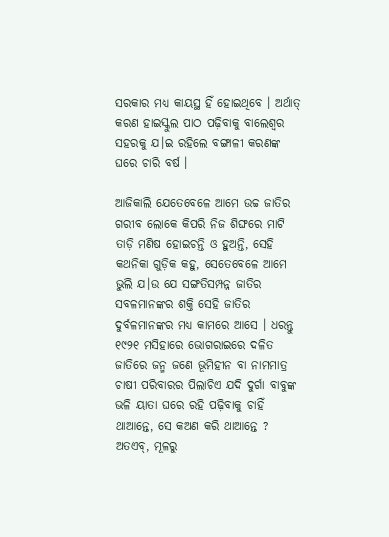ସରକାର ମଧ୍ୟ କାୟସ୍ଥ ହିଁ ହୋଇଥିବେ । ଅର୍ଥାତ୍ କରଣ ହାଇସ୍କୁଲ ପାଠ ପଢ଼ିବାକୁ ବାଲେଶ୍ୱର ସହରକୁ ଯ।ଇ ରହିଲେ ବଙ୍ଗାଳୀ କରଣଙ୍କ ଘରେ ଚାରି ବର୍ଷ ।

ଆଜିକାଲି ଯେତେବେଳେ ଆମେ ଉଚ୍ଚ ଜାତିର ଗରୀବ ଲୋକେ କିପରି ନିଜ ଶିଙ୍ଘରେ ମାଟି ତାଡ଼ି ମଣିଷ ହୋଇଚନ୍ତି ଓ ହୁଅନ୍ତି, ସେହି କଥନିକା ଗୁଡ଼ିକ କହୁ, ସେତେବେଳେ ଆମେ ଭୁଲି ଯ।ଉ ଯେ ସଙ୍ଗତିସମ୍ପନ୍ନ ଜାତିର ସବଳମାନଙ୍କର ଶକ୍ତି ସେହି ଜାତିର ଦୁର୍ବଳମାନଙ୍କର ମଧ୍ୟ କାମରେ ଆସେ । ଧରନ୍ତୁ ୧୯୨୧ ମସିହାରେ ଭୋଗରାଇରେ ଦଳିତ ଜାତିରେ ଜନ୍ମ ଜଣେ ଭୂମିହୀନ ବା ନାମମାତ୍ର ଚାଷୀ ପରିବାରର ପିଲାଚିଏ ଯଦି ଦୁର୍ଗା ବାବୁଙ୍କ ଭଳି ୟାତା ଘରେ ରହି ପଢ଼ିବାକୁ ଚାହିଁ ଥାଆନ୍ତେ, ସେ କଅଣ କରି ଥାଆନ୍ତେ ? ଅତଏବ୍, ମୂଳରୁ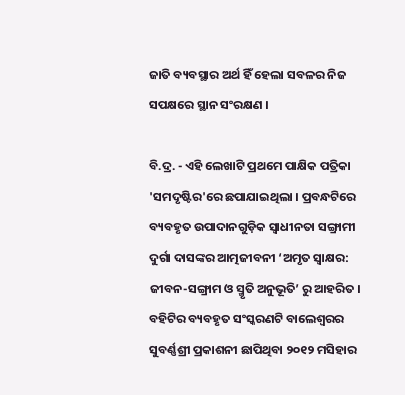ଜାତି ବ୍ୟବସ୍ଥାର ଅର୍ଥ ହିଁ ହେଲା ସବଳର ନିଜ ସପକ୍ଷରେ ସ୍ଥାନ ସଂରକ୍ଷଣ ।

ବି.ଦ୍ର. - ଏହି ଲେଖାଟି ପ୍ରଥମେ ପାକ୍ଷିକ ପତ୍ରିକା 'ସମଦୃଷ୍ଟିର'ରେ ଛପାଯାଇଥିଲା । ପ୍ରବନ୍ଧଟିରେ ବ୍ୟବହୃତ ଉପାଦାନଗୁଡ଼ିକ ସ୍ୱାଧୀନତା ସଙ୍ଗ୍ରାମୀ ଦୁର୍ଗା ଦାସଙ୍କର ଆତ୍ମଜୀବନୀ ‘ଅମୃତ ସ୍ୱାକ୍ଷର: ଜୀବନ-ସଙ୍ଗ୍ରାମ ଓ ସ୍ମୃତି ଅନୁଭୂତି’ ରୁ ଆହରିତ । ବହିଟିର ବ୍ୟବହୃତ ସଂସ୍କରଣଟି ବାଲେଶ୍ୱରର ସୁବର୍ଣ୍ଣଶ୍ରୀ ପ୍ରକାଶନୀ ଛାପିଥିବା ୨୦୧୨ ମସିହାର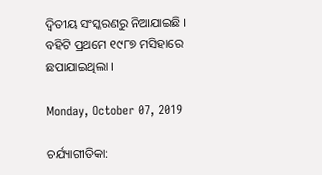ଦ୍ୱିତୀୟ ସଂସ୍କରଣରୁ ନିଆଯାଇଛି । ବହିଟି ପ୍ରଥମେ ୧୯୮୭ ମସିହାରେ ଛପାଯାଇଥିଲା ।

Monday, October 07, 2019

ଚର୍ଯ୍ୟାଗୀତିକା: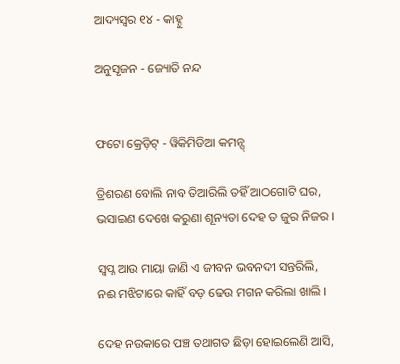ଆଦ୍ୟସ୍ୱର ୧୪ - କାହ୍ନୁ

ଅନୁସୃଜନ - ଜ୍ୟୋତି ନନ୍ଦ


ଫଟୋ କ୍ରେଡ଼ିଟ୍ - ୱିକିମିଡିଆ କମନ୍ସ୍

ତ୍ରିଶରଣ ବୋଲି ନାବ ତିଆରିଲି ତହିଁ ଆଠଗୋଟି ଘର,
ଭସାଇଣ ଦେଖେ କରୁଣା ଶୂନ୍ୟତା ଦେହ ତ ଜୁର ନିଜର ।

ସ୍ୱପ୍ନ ଆଉ ମାୟା ଜାଣି ଏ ଜୀବନ ଭବନଦୀ ସନ୍ତରିଲି,
ନଈ ମଝିଟାରେ କାହିଁ ବଡ଼ ଢେଉ ମଗନ କରିଲା ଖାଲି ।

ଦେହ ନଉକାରେ ପଞ୍ଚ ତଥାଗତ ଛିଡ଼ା ହୋଇଲେଣି ଆସି,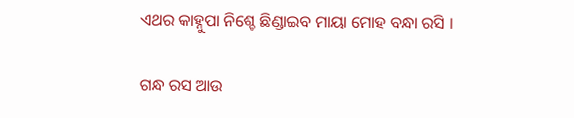ଏଥର କାହ୍ନୁପା ନିଶ୍ଚେ ଛିଣ୍ଡାଇବ ମାୟା ମୋହ ବନ୍ଧା ରସି ।

ଗନ୍ଧ ରସ ଆଉ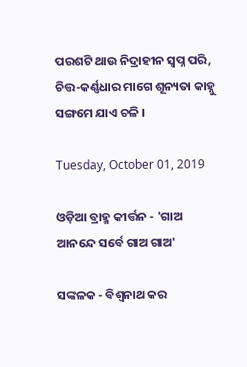ପରଶଟି ଥାଉ ନିଦ୍ରାହୀନ ସ୍ୱପ୍ନ ପରି,
ଚିତ୍ତ-କର୍ଣ୍ଣଧାର ମାଗେ ଶୂନ୍ୟତା କାହ୍ନୁ ସଙ୍ଗମେ ଯାଏ ଚଳି ।

Tuesday, October 01, 2019

ଓଡ଼ିଆ ବ୍ରାହ୍ମ କୀର୍ତ୍ତନ - 'ଗାଅ ଆନନ୍ଦେ ସର୍ବେ ଗାଅ ଗାଅ'

ସଙ୍କଳକ - ବିଶ୍ୱନାଥ କର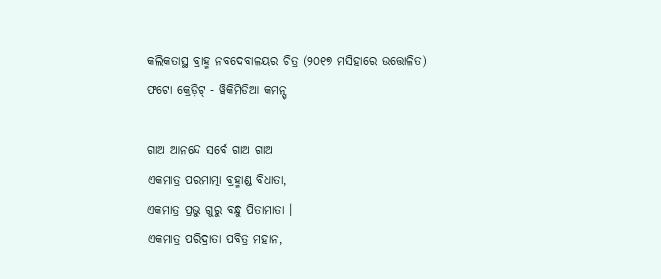କଲିକତାସ୍ଥ ବ୍ରାହ୍ମ ନବଦେବାଳୟର ଚିତ୍ର (୨୦୧୭ ମସିହାରେ ଉତ୍ତୋଳିତ)
ଫଟୋ କ୍ରେଡ଼ିଟ୍ - ୱିକିମିଡିଆ କମନ୍ସ୍

ଗାଅ ଆନନ୍ଦେ ସର୍ବେ ଗାଅ ଗାଅ
ଏକମାତ୍ର ପରମାତ୍ମା ବ୍ରହ୍ମାଣ୍ଡ ବିଧାତା,
ଏକମାତ୍ର ପ୍ରଭୁ ଗୁରୁ ବନ୍ଧୁ ପିତାମାତା ।
ଏକମାତ୍ର ପରିଦ୍ରାତା ପବିତ୍ର ମହାନ,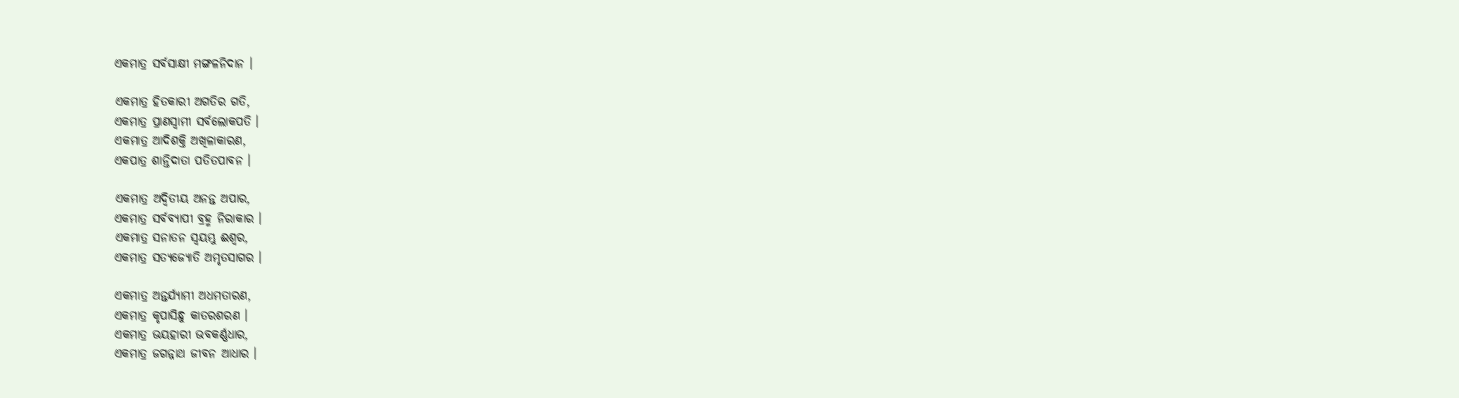ଏକମାତ୍ର ସର୍ବସାକ୍ଷୀ ମଙ୍ଗଳନିଦାନ ।

ଏକମାତ୍ର ହିତକାରୀ ଅଗତିର ଗତି,
ଏକମାତ୍ର ପ୍ରାଣସ୍ୱାମୀ ସର୍ବଲୋକପତି ।
ଏକମାତ୍ର ଆଦିଶକ୍ତି ଅଖିଳାକାରଣ,
ଏକପାତ୍ର ଶାନ୍ତିଦାତା ପତିତପାବନ ।

ଏକମାତ୍ର ଅଦ୍ୱିତୀୟ ଅନନ୍ତ ଅପାର,
ଏକମାତ୍ର ସର୍ବବ୍ୟାପୀ ବ୍ରହ୍ମ ନିରାକାର ।
ଏକମାତ୍ର ସନାତନ ସ୍ୱୟମ୍ଭୁ ଈଶ୍ୱର,
ଏକମାତ୍ର ସତ୍ୟଜ୍ୟୋତି ଅମୃତସାଗର ।

ଏକମାତ୍ର ଅନ୍ତର୍ଯ୍ୟାମୀ ଅଧମତାରଣ,
ଏକମାତ୍ର କୃପାସିନ୍ଧୁ କାତରଶରଣ ।
ଏକମାତ୍ର ଭୟହାରୀ ଭବକର୍ଣ୍ଣଧାର,
ଏକମାତ୍ର ଜଗନ୍ନାଥ ଜୀବନ ଆଧାର ।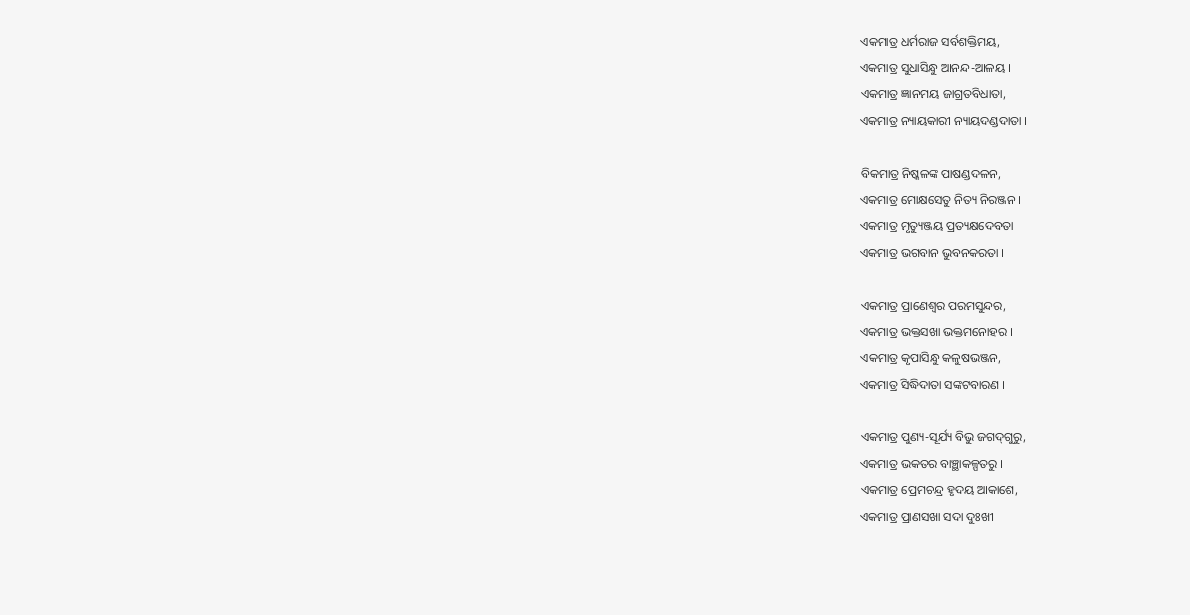ଏକମାତ୍ର ଧର୍ମରାଜ ସର୍ବଶକ୍ତିମୟ,
ଏକମାତ୍ର ସୁଧାସିନ୍ଧୁ ଆନନ୍ଦ-ଆଳୟ ।
ଏକମାତ୍ର ଜ୍ଞାନମୟ ଜାଗ୍ରତବିଧାତା,
ଏକମାତ୍ର ନ୍ୟାୟକାରୀ ନ୍ୟାୟଦଣ୍ଡଦାତା ।

ବିକମାତ୍ର ନିଷ୍କଳଙ୍କ ପାଷଣ୍ଡଦଳନ,
ଏକମାତ୍ର ମୋକ୍ଷସେତୁ ନିତ୍ୟ ନିରଞ୍ଜନ ।
ଏକମାତ୍ର ମୃତ୍ୟୁଞ୍ଜୟ ପ୍ରତ୍ୟକ୍ଷଦେବତା
ଏକମାତ୍ର ଭଗବାନ ଭୁବନକରତା ।

ଏକମାତ୍ର ପ୍ରାଣେଶ୍ୱର ପରମସୁନ୍ଦର,
ଏକମାତ୍ର ଭକ୍ତସଖା ଭକ୍ତମନୋହର ।
ଏକମାତ୍ର କୃପାସିନ୍ଧୁ କଳୁଷଭଞ୍ଜନ,
ଏକମାତ୍ର ସିଦ୍ଧିଦାତା ସଙ୍କଟବାରଣ ।

ଏକମାତ୍ର ପୁଣ୍ୟ-ସୂର୍ଯ୍ୟ ବିଭୁ ଜଗଦ୍‌ଗୁରୁ,
ଏକମାତ୍ର ଭକତର ବାଞ୍ଛାକଳ୍ପତରୁ ।
ଏକମାତ୍ର ପ୍ରେମଚନ୍ଦ୍ର ହୃଦୟ ଆକାଶେ,
ଏକମାତ୍ର ପ୍ରାଣସଖା ସଦା ଦୁଃଖୀ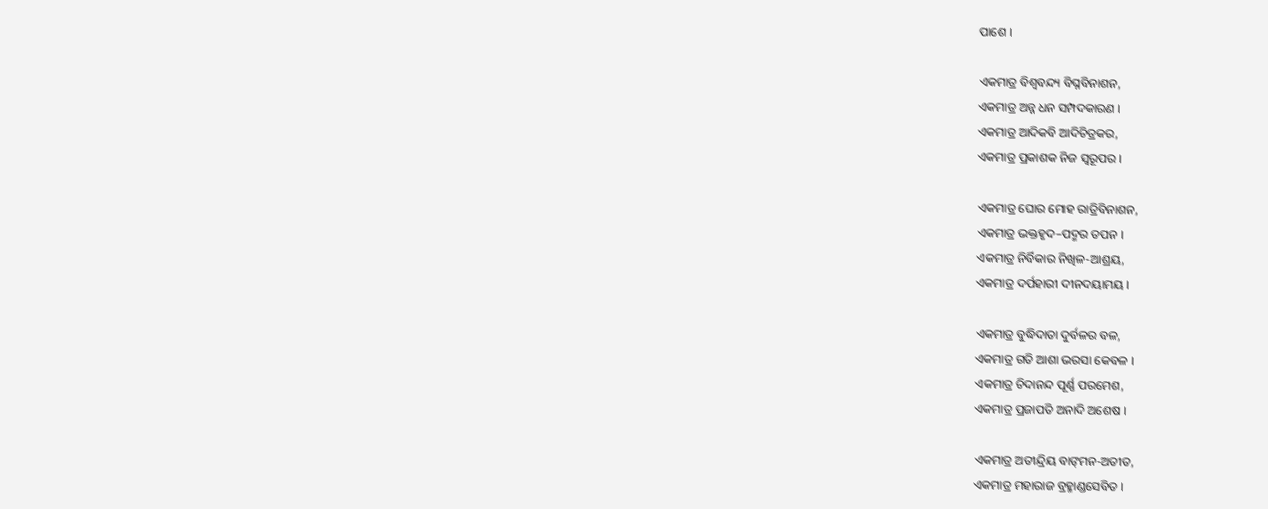ପାଶେ ।

ଏକମାତ୍ର ବିଶ୍ୱବନ୍ଦ୍ୟ ବିଘ୍ନବିନାଶନ,
ଏକମାତ୍ର ଅନ୍ନ ଧନ ସମ୍ପଦକାରଣ ।
ଏକମାତ୍ର ଆଦିକବି ଆଦିଚିତ୍ରକର,
ଏକମାତ୍ର ପ୍ରକାଶକ ନିଜ ସ୍ୱରୂପର ।

ଏକମାତ୍ର ଘୋର ମୋହ ରାତ୍ରିବିନାଶନ,
ଏକମାତ୍ର ଭକ୍ତହୃଦ–ପଦ୍ମର ତପନ ।
ଏକମାତ୍ର ନିର୍ବିକାର ନିଖିଳ-ଆଶ୍ରୟ,
ଏକମାତ୍ର ଦର୍ପହାରୀ ଦୀନଦୟାମୟ ।

ଏକମାତ୍ର ବୁଦ୍ଧିଦାତା ଦୁର୍ବଳର ବଳ,
ଏକମାତ୍ର ଗତି ଆଶା ଭରସା କେବଳ ।
ଏକମାତ୍ର ଚିଦାନନ୍ଦ ପୂର୍ଣ୍ଣ ପରମେଶ,
ଏକମାତ୍ର ପ୍ରଜାପତି ଅନାଦି ଅଶେଷ ।

ଏକମାତ୍ର ଅତୀନ୍ଦ୍ରିୟ ବାଙ୍‌ମନ-ଅତୀତ,
ଏକମାତ୍ର ମହାରାଜ ବ୍ରହ୍ମାଣ୍ଡସେବିତ ।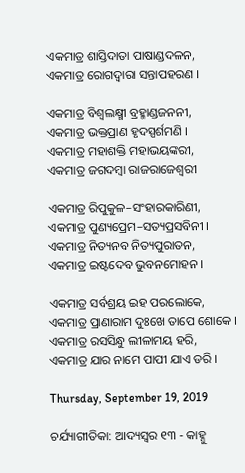ଏକମାତ୍ର ଶାସ୍ତିଦାତା ପାଷାଣ୍ଡଦଳନ,
ଏକମାତ୍ର ରୋଗଦ୍ୱାରା ସନ୍ତାପହରଣ ।

ଏକମାତ୍ର ବିଶ୍ୱଲକ୍ଷ୍ମୀ ବ୍ରହ୍ମାଣ୍ଡଜନନୀ,
ଏକମାତ୍ର ଭକ୍ତପ୍ରାଣ ହୃଦସ୍ପର୍ଶମଣି ।
ଏକମାତ୍ର ମହାଶକ୍ତି ମହାଭୟଙ୍କରୀ,
ଏକମାତ୍ର ଜଗଦମ୍ବା ରାଜରାଜେଶ୍ୱରୀ

ଏକମାତ୍ର ରିପୁକୁଳ–ସଂହାରକାରିଣୀ,
ଏକମାତ୍ର ପୁଣ୍ୟପ୍ରେମ–ସତ୍ୟପ୍ରସବିନୀ ।
ଏକମାତ୍ର ନିତ୍ୟନବ ନିତ୍ୟପୁରାତନ,
ଏକମାତ୍ର ଇଷ୍ଟଦେବ ଭୁବନମୋହନ ।

ଏକମାତ୍ର ସର୍ବଶ୍ରୟ ଇହ ପରଲୋକେ,
ଏକମାତ୍ର ପ୍ରାଣାରାମ ଦୁଃଖେ ତାପେ ଶୋକେ ।
ଏକମାତ୍ର ରସସିନ୍ଧୁ ଲୀଳାମୟ ହରି,
ଏକମାତ୍ର ଯାର ନାମେ ପାପୀ ଯାଏ ଡରି ।

Thursday, September 19, 2019

ଚର୍ଯ୍ୟାଗୀତିକା: ଆଦ୍ୟସ୍ୱର ୧୩ - କାହ୍ନୁ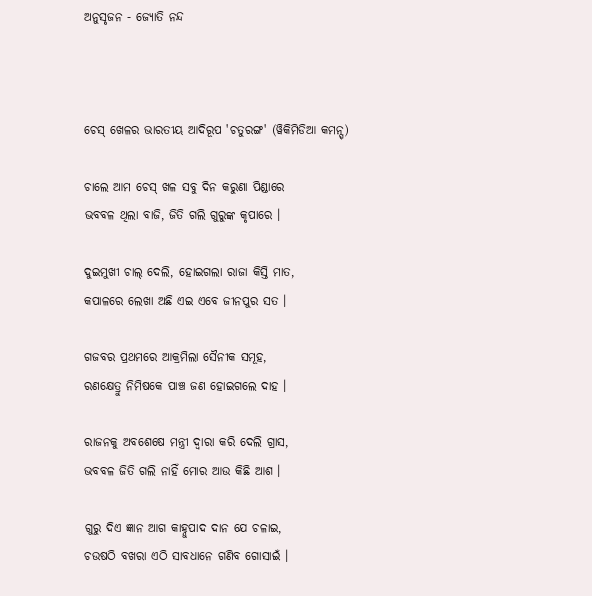ଅନୁସୃଜନ - ଜ୍ୟୋତି ନନ୍ଦ



ଚେସ୍ ଖେଳର ଭାରତୀୟ ଆଦିରୂପ 'ଚତୁରଙ୍ଗ' (ୱିକିମିଡିଆ କମନ୍ସ୍)

ଚାଲେ ଆମ ଚେସ୍ ଖଳ ସବୁ ଦିନ କରୁଣା ପିଣ୍ଡାରେ
ଭବବଳ ଥିଲା ବାଜି, ଜିତି ଗଲି ଗୁରୁଙ୍କ କୃପାରେ ।

ଦୁଇମୁଖୀ ଚାଲ୍ ଦେଲି, ହୋଇଗଲା ରାଜା କିସ୍ତି ମାତ,
କପାଳରେ ଲେଖା ଅଛି ଏଇ ଏବେ ଜୀନପୁର ସତ ।

ଗଜବର ପ୍ରଥମରେ ଆକ୍ରମିଲା ସୈନୀକ ସମୂହ,
ରଣକ୍ଷେତ୍ରୁ ନିମିଷକେ ପାଞ୍ଚ ଜଣ ହୋଇଗଲେ ଦାହ ।

ରାଜନକୁ ଅବଶେଷେ ମନ୍ତ୍ରୀ ଦ୍ୱାରା କରି ଦେଲି ଗ୍ରାସ,
ଭବବଳ ଜିତି ଗଲି ନାହିଁ ମୋର ଆଉ କିଛି ଆଶ ।

ଗୁରୁ ଦିଏ ଜ୍ଞାନ ଆଗ କାହ୍ନୁପାଦ ଦାନ ଯେ ଚଳାଇ,
ଚଉଷଠି ବଖରା ଏଠି ସାବଧାନେ ଗଣିବ ଗୋସାଇଁ ।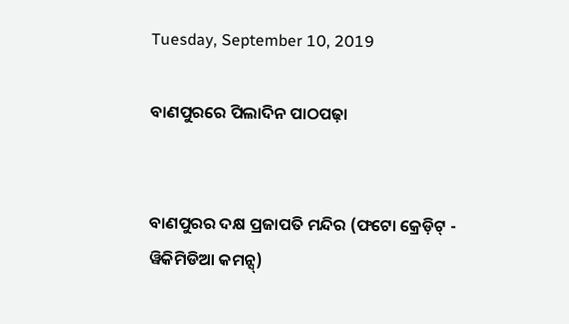Tuesday, September 10, 2019

ବାଣପୁରରେ ପିଲାଦିନ ପାଠପଢ଼ା


ବାଣପୁରର ଦକ୍ଷ ପ୍ରଜାପତି ମନ୍ଦିର (ଫଟୋ କ୍ରେଡ଼ିଟ୍ - ୱିକିମିଡିଆ କମନ୍ସ୍)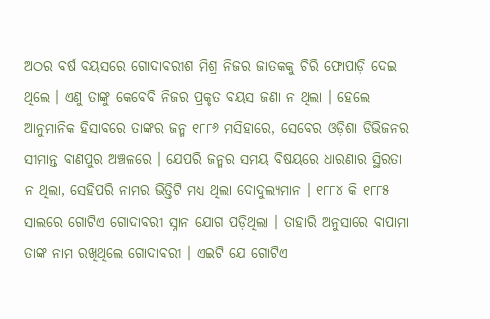ଅଠର ବର୍ଷ ବୟସରେ ଗୋଦାବରୀଶ ମିଶ୍ର ନିଜର ଜାତକକୁ ଚିରି ଫୋପାଡ଼ି ଦେଇ ଥିଲେ । ଏଣୁ ତାଙ୍କୁ କେବେବି ନିଜର ପ୍ରକୃତ ବୟସ ଜଣା ନ ଥିଲା । ହେଲେ ଆନୁମାନିକ ହିସାବରେ ତାଙ୍କର ଜନ୍ମ ୧୮୮୬ ମସିହାରେ, ସେବେର ଓଡ଼ିଶା ଡିଭିଜନର ସୀମାନ୍ତ ବାଣପୁର ଅଞ୍ଚଳରେ । ଯେପରି ଜନ୍ମର ସମୟ ବିଷୟରେ ଧାରଣାର ସ୍ଥିରତା ନ ଥିଲା, ସେହିପରି ନାମର ଭିତ୍ତିଟି ମଧ୍ୟ ଥିଲା ଦୋଦୁଲ୍ୟମାନ । ୧୮୮୪ କି ୧୮୮୫ ସାଲରେ ଗୋଟିଏ ଗୋଦାବରୀ ସ୍ନାନ ଯୋଗ ପଡ଼ିଥିଲା । ତାହାରି ଅନୁସାରେ ବାପାମା ତାଙ୍କ ନାମ ରଖିଥିଲେ ଗୋଦାବରୀ । ଏଇଟି ଯେ ଗୋଟିଏ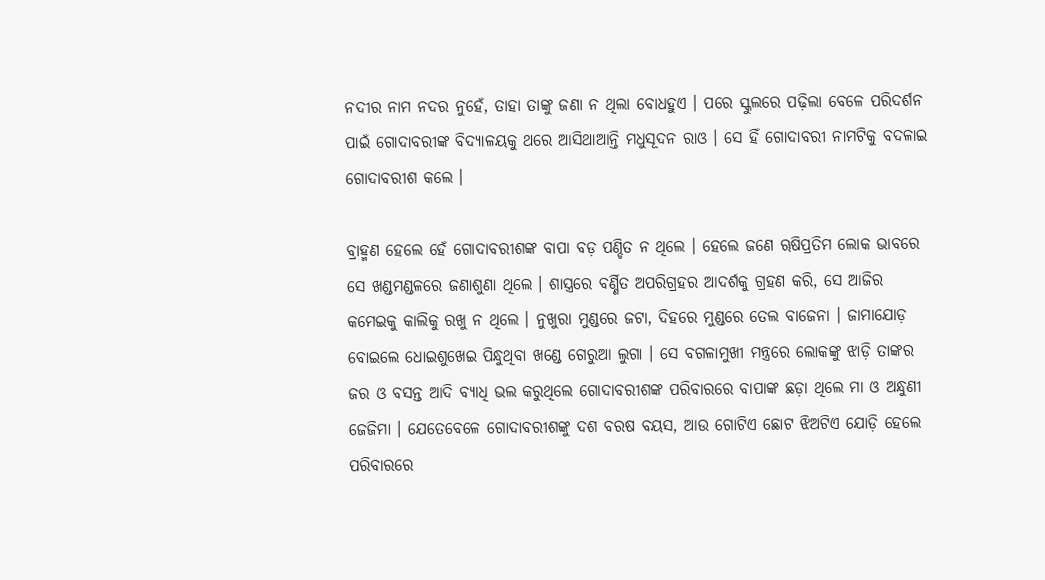ନଦୀର ନାମ ନଦର ନୁହେଁ, ତାହା ତାଙ୍କୁ ଜଣା ନ ଥିଲା ବୋଧହୁଏ । ପରେ ସ୍କୁଲରେ ପଢ଼ିଲା ବେଳେ ପରିଦର୍ଶନ ପାଇଁ ଗୋଦାବରୀଙ୍କ ବିଦ୍ୟାଳୟକୁ ଥରେ ଆସିଥାଆନ୍ତି ମଧୁସୂଦନ ରାଓ । ସେ ହିଁ ଗୋଦାବରୀ ନାମଟିକୁ ବଦଳାଇ ଗୋଦାବରୀଶ କଲେ ।

ବ୍ରାହ୍ମଣ ହେଲେ ହେଁ ଗୋଦାବରୀଶଙ୍କ ବାପା ବଡ଼ ପଣ୍ଡିତ ନ ଥିଲେ । ହେଲେ ଜଣେ ୠଷିପ୍ରତିମ ଲୋକ ଭାବରେ ସେ ଖଣ୍ଡମଣ୍ଡଳରେ ଜଣାଶୁଣା ଥିଲେ । ଶାସ୍ତ୍ରରେ ବର୍ଣ୍ଣିତ ଅପରିଗ୍ରହର ଆଦର୍ଶକୁ ଗ୍ରହଣ କରି, ସେ ଆଜିର କମେଇକୁ କାଲିକୁ ରଖୁ ନ ଥିଲେ । ନୁଖୁରା ମୁଣ୍ଡରେ ଜଟା, ଦିହରେ ମୁଣ୍ଡରେ ତେଲ ବାଜେନା । ଜାମାଯୋଡ଼ ବୋଇଲେ ଧୋଇଶୁଖେଇ ପିନ୍ଧୁଥିବା ଖଣ୍ଡେ ଗେରୁଆ ଲୁଗା । ସେ ବଗଳାମୁଖୀ ମନ୍ତ୍ରରେ ଲୋକଙ୍କୁ ଝାଡ଼ି ତାଙ୍କର ଜର ଓ ବସନ୍ତ ଆଦି ବ୍ୟାଧି ଭଲ କରୁଥିଲେ ଗୋଦାବରୀଶଙ୍କ ପରିବାରରେ ବାପାଙ୍କ ଛଡ଼ା ଥିଲେ ମା ଓ ଅନ୍ଧୁଣୀ ଜେଜିମା । ଯେତେବେଳେ ଗୋଦାବରୀଶଙ୍କୁ ଦଶ ବରଷ ବୟସ, ଆଉ ଗୋଟିଏ ଛୋଟ ଝିଅଟିଏ ଯୋଡ଼ି ହେଲେ ପରିବାରରେ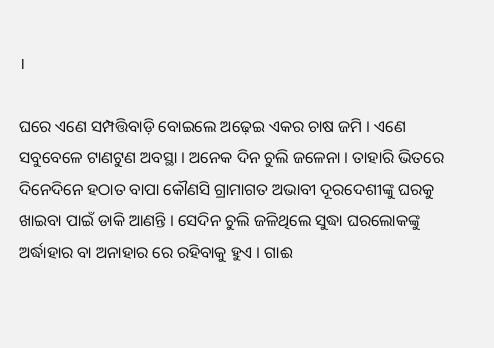।

ଘରେ ଏଣେ ସମ୍ପତ୍ତିବାଡ଼ି ବୋଇଲେ ଅଢ଼େଇ ଏକର ଚାଷ ଜମି । ଏଣେ ସବୁବେଳେ ଟାଣଟୁଣ ଅବସ୍ଥା । ଅନେକ ଦିନ ଚୁଲି ଜଳେନା । ତାହାରି ଭିତରେ ଦିନେଦିନେ ହଠାତ ବାପା କୌଣସି ଗ୍ରାମାଗତ ଅଭାବୀ ଦୂରଦେଶୀଙ୍କୁ ଘରକୁ ଖାଇବା ପାଇଁ ଡାକି ଆଣନ୍ତି । ସେଦିନ ଚୁଲି ଜଳିଥିଲେ ସୁଦ୍ଧା ଘରଲୋକଙ୍କୁ ଅର୍ଦ୍ଧାହାର ବା ଅନାହାର ରେ ରହିବାକୁ ହୁଏ । ଗାଈ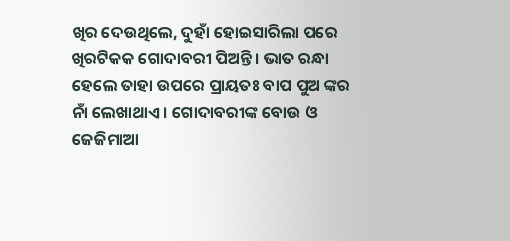ଖିର ଦେଉଥିଲେ, ଦୁହାଁ ହୋଇସାରିଲା ପରେ ଖିରଟିକକ ଗୋଦାବରୀ ପିଅନ୍ତି । ଭାତ ରନ୍ଧା ହେଲେ ତାହା ଉପରେ ପ୍ରାୟତଃ ବାପ ପୁଅ ଙ୍କର ନାଁ ଲେଖାଥାଏ । ଗୋଦାବରୀଙ୍କ ବୋଉ ଓ ଜେଜିମାଆ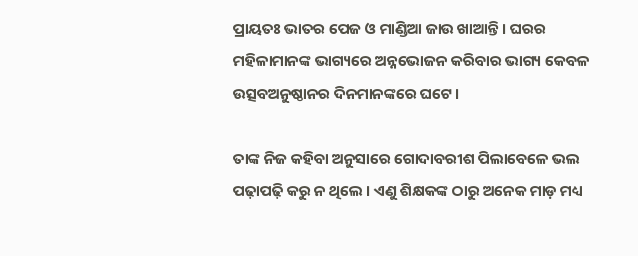ପ୍ରାୟତଃ ଭାତର ପେଜ ଓ ମାଣ୍ଡିଆ ଜାଉ ଖାଆନ୍ତି । ଘରର ମହିଳାମାନଙ୍କ ଭାଗ୍ୟରେ ଅନ୍ନଭୋଜନ କରିବାର ଭାଗ୍ୟ କେବଳ ଉତ୍ସବଅନୁଷ୍ଠାନର ଦିନମାନଙ୍କରେ ଘଟେ ।

ତାଙ୍କ ନିଜ କହିବା ଅନୁସାରେ ଗୋଦାବରୀଶ ପିଲାବେଳେ ଭଲ ପଢ଼ାପଢ଼ି କରୁ ନ ଥିଲେ । ଏଣୁ ଶିକ୍ଷକଙ୍କ ଠାରୁ ଅନେକ ମାଡ଼ ମଧ୍ୟ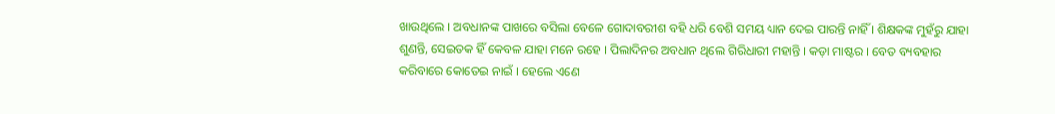ଖାଉଥିଲେ । ଅବଧାନଙ୍କ ପାଖରେ ବସିଲା ବେଳେ ଗୋଦାବରୀଶ ବହି ଧରି ବେଶି ସମୟ ଧ୍ୟାନ ଦେଇ ପାରନ୍ତି ନାହିଁ । ଶିକ୍ଷକଙ୍କ ମୁହଁରୁ ଯାହା ଶୁଣନ୍ତି, ସେଇତକ ହିଁ କେବଳ ଯାହା ମନେ ରହେ । ପିଲାଦିନର ଅବଧାନ ଥିଲେ ଗିରିଧାରୀ ମହାନ୍ତି । କଡ଼ା ମାଷ୍ଟର । ବେତ ବ୍ୟବହାର କରିବାରେ କୋତେଇ ନାଇଁ । ହେଲେ ଏଣେ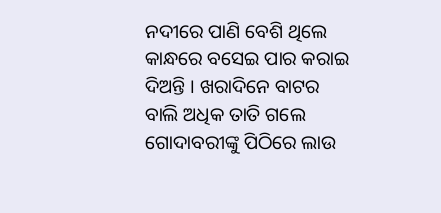ନଦୀରେ ପାଣି ବେଶି ଥିଲେ କାନ୍ଧରେ ବସେଇ ପାର କରାଇ ଦିଅନ୍ତି । ଖରାଦିନେ ବାଟର ବାଲି ଅଧିକ ତାତି ଗଲେ ଗୋଦାବରୀଙ୍କୁ ପିଠିରେ ଲାଉ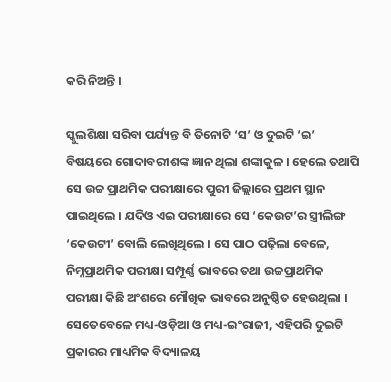କରି ନିଅନ୍ତି ।

ସ୍କୁଲଶିକ୍ଷା ସରିବା ପର୍ଯ୍ୟନ୍ତ ବି ତିନୋଟି ‘ସ’ ଓ ଦୁଇଟି ‘ଇ’ ବିଷୟରେ ଗୋଦାବରୀଶଙ୍କ ଜ୍ଞାନ ଥିଲା ଶଙ୍କାକୁଳ । ହେଲେ ତଥାପି ସେ ଉଚ୍ଚ ପ୍ରାଥମିକ ପରୀକ୍ଷାରେ ପୁରୀ ଜିଲ୍ଲାରେ ପ୍ରଥମ ସ୍ଥାନ ପାଇଥିଲେ । ଯଦିଓ ଏଇ ପରୀକ୍ଷାରେ ସେ ‘କେଉଟ’ର ସ୍ତ୍ରୀଲିଙ୍ଗ ‘କେଉଟୀ’ ବୋଲି ଲେଖିଥିଲେ । ସେ ପାଠ ପଢ଼ିଲା ବେଳେ, ନିମ୍ନପ୍ରାଥମିକ ପରୀକ୍ଷା ସମ୍ପୂର୍ଣ୍ଣ ଭାବରେ ତଥା ଉଚ୍ଚପ୍ରାଥମିକ ପରୀକ୍ଷା କିଛି ଅଂଶରେ ମୌଖିକ ଭାବରେ ଅନୁଷ୍ଠିତ ହେଉଥିଲା । ସେତେବେଳେ ମଧ୍ୟ-ଓଡ଼ିଆ ଓ ମଧ୍ୟ-ଇଂରାଜୀ, ଏହିପରି ଦୁଇଟି ପ୍ରକାରର ମାଧ୍ୟମିକ ବିଦ୍ୟାଳୟ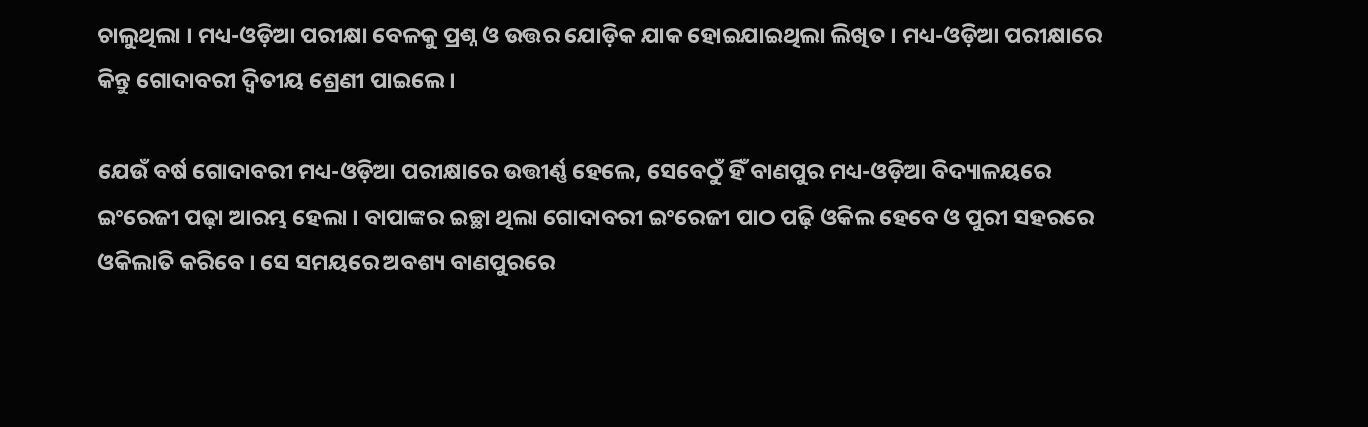ଚାଲୁଥିଲା । ମଧ୍ୟ-ଓଡ଼ିଆ ପରୀକ୍ଷା ବେଳକୁ ପ୍ରଶ୍ନ ଓ ଉତ୍ତର ଯୋଡ଼ିକ ଯାକ ହୋଇଯାଇଥିଲା ଲିଖିତ । ମଧ୍ୟ-ଓଡ଼ିଆ ପରୀକ୍ଷାରେ କିନ୍ତୁ ଗୋଦାବରୀ ଦ୍ୱିତୀୟ ଶ୍ରେଣୀ ପାଇଲେ ।

ଯେଉଁ ବର୍ଷ ଗୋଦାବରୀ ମଧ୍ୟ-ଓଡ଼ିଆ ପରୀକ୍ଷାରେ ଉତ୍ତୀର୍ଣ୍ଣ ହେଲେ, ସେବେଠୁଁ ହିଁ ବାଣପୁର ମଧ୍ୟ-ଓଡ଼ିଆ ବିଦ୍ୟାଳୟରେ ଇଂରେଜୀ ପଢ଼ା ଆରମ୍ଭ ହେଲା । ବାପାଙ୍କର ଇଚ୍ଛା ଥିଲା ଗୋଦାବରୀ ଇଂରେଜୀ ପାଠ ପଢ଼ି ଓକିଲ ହେବେ ଓ ପୁରୀ ସହରରେ ଓକିଲାତି କରିବେ । ସେ ସମୟରେ ଅବଶ୍ୟ ବାଣପୁରରେ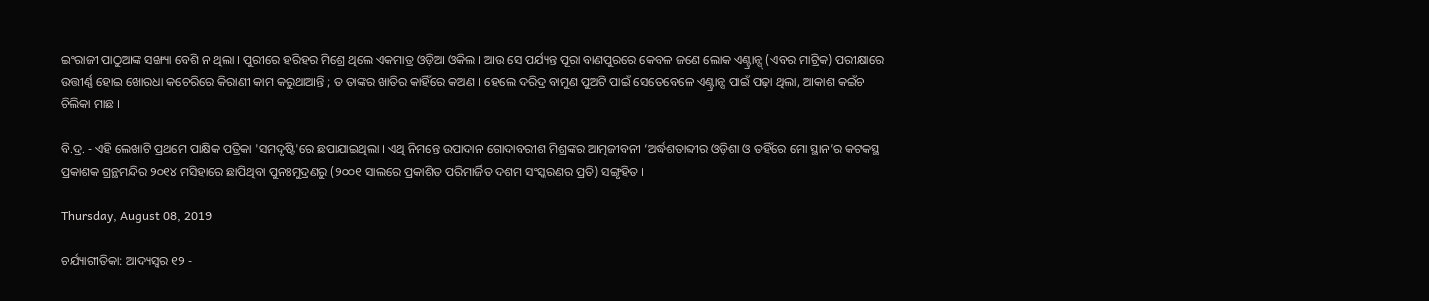ଇଂରାଜୀ ପାଠୁଆଙ୍କ ସଙ୍ଖ୍ୟା ବେଶି ନ ଥିଲା । ପୁରୀରେ ହରିହର ମିଶ୍ରେ ଥିଲେ ଏକମାତ୍ର ଓଡ଼ିଆ ଓକିଲ । ଆଉ ସେ ପର୍ଯ୍ୟନ୍ତ ପୂରା ବାଣପୁରରେ କେବଳ ଜଣେ ଲୋକ ଏଣ୍ଟ୍ରାନ୍ସ୍ (ଏବର ମାଟ୍ରିକ) ପରୀକ୍ଷାରେ ଉତ୍ତୀର୍ଣ୍ଣ ହୋଇ ଖୋରଧା କଚେରିରେ କିରାଣୀ କାମ କରୁଥାଆନ୍ତି ; ତ ତାଙ୍କର ଖାତିର କାହିଁରେ କଅଣ । ହେଲେ ଦରିଦ୍ର ବାମୁଣ ପୁଅଟି ପାଇଁ ସେତେବେଳେ ଏଣ୍ଟ୍ରାନ୍ସ ପାଇଁ ପଢ଼ା ଥିଲା, ଆକାଶ କଇଁଚ ଚିଲିକା ମାଛ ।

ବି.ଦ୍ର. - ଏହି ଲେଖାଟି ପ୍ରଥମେ ପାକ୍ଷିକ ପତ୍ରିକା 'ସମଦୃଷ୍ଟି'ରେ ଛପାଯାଇଥିଲା । ଏଥି ନିମନ୍ତେ ଉପାଦାନ ଗୋଦାବରୀଶ ମିଶ୍ରଙ୍କର ଆତ୍ମଜୀବନୀ ‘ଅର୍ଦ୍ଧଶତାବ୍ଦୀର ଓଡ଼ିଶା ଓ ତହିଁରେ ମୋ ସ୍ଥାନ’ର କଟକସ୍ଥ ପ୍ରକାଶକ ଗ୍ରନ୍ଥମନ୍ଦିର ୨୦୧୪ ମସିହାରେ ଛାପିଥିବା ପୁନଃମୁଦ୍ରଣରୁ (୨୦୦୧ ସାଲରେ ପ୍ରକାଶିତ ପରିମାର୍ଜିତ ଦଶମ ସଂସ୍କରଣର ପ୍ରତି) ସଙ୍ଗୃହିତ ।

Thursday, August 08, 2019

ଚର୍ଯ୍ୟାଗୀତିକା: ଆଦ୍ୟସ୍ୱର ୧୨ -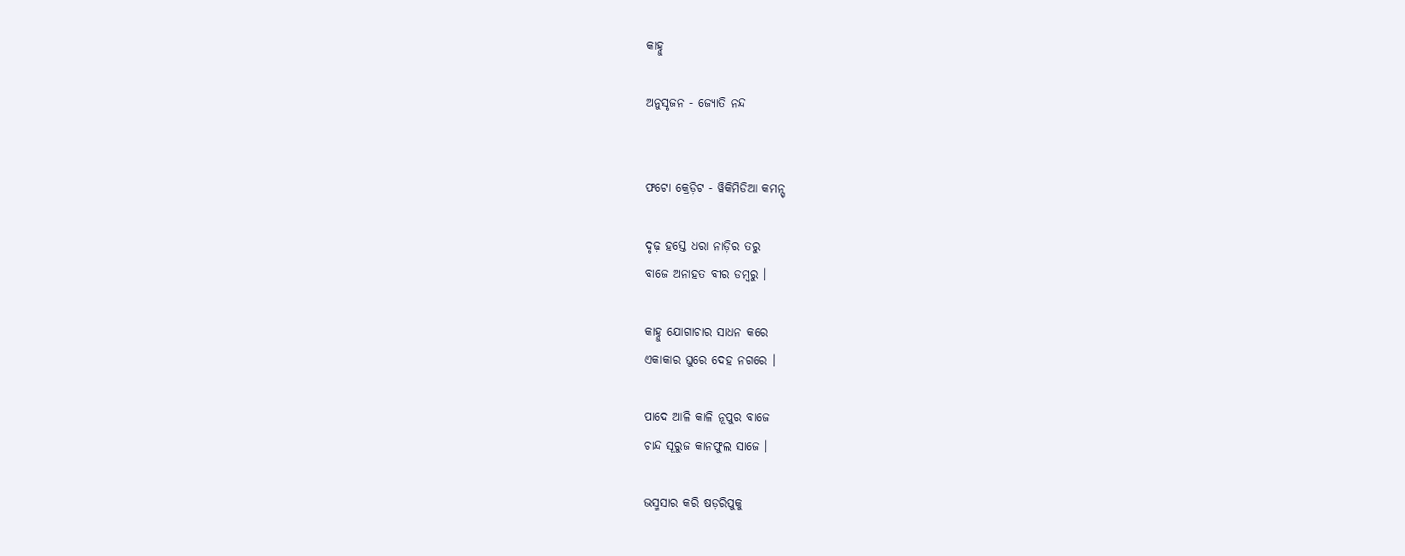କାହ୍ନୁ

ଅନୁସୃଜନ - ଜ୍ୟୋତି ନନ୍ଦ


ଫଟୋ କ୍ରେଡ଼ିଟ - ୱିକିମିଡିଆ କମନ୍ସ୍

ଦୃଢ଼ ହସ୍ତେ ଧରା ନାଡ଼ିର ତରୁ
ବାଜେ ଅନାହତ ବୀର ଡମ୍ବରୁ ।

କାହ୍ନୁ ଯୋଗାଚାର ସାଧନ କରେ
ଏକାକାର ଘୁରେ ଦେହ ନଗରେ ।

ପାଦେ ଆଳି କାଳି ନୂପୁର ବାଜେ
ଚାନ୍ଦ ସୂରୁଜ କାନଫୁଲ ସାଜେ ।

ଭସ୍ମସାର କରି ଷଡ଼ରିପୁକୁ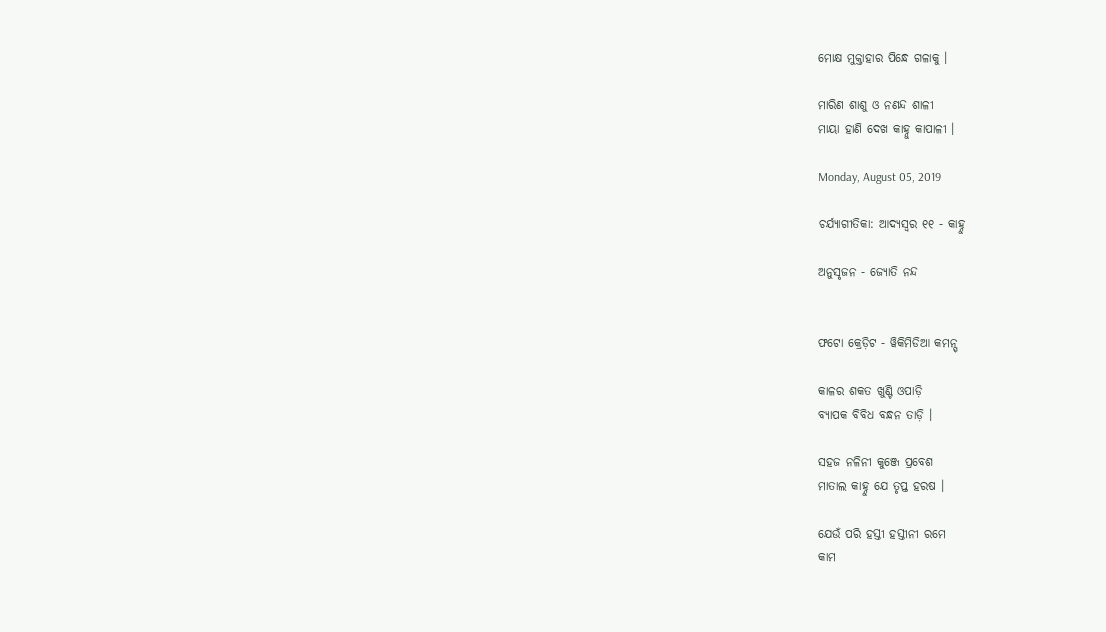ମୋକ୍ଷ ମୁକ୍ତାହାର ପିନ୍ଧେ ଗଳାକୁ ।

ମାରିଣ ଶାଶୁ ଓ ନଣନ୍ଦ ଶାଳୀ
ମାୟା ହାଣି ଦେଖ କାହ୍ନୁ କାପାଳୀ ।

Monday, August 05, 2019

ଚର୍ଯ୍ୟାଗୀତିକା: ଆଦ୍ୟସ୍ୱର ୧୧ - କାହ୍ନୁ

ଅନୁସୃଜନ - ଜ୍ୟୋତି ନନ୍ଦ


ଫଟୋ କ୍ରେଡ଼ିଟ - ୱିକିମିଡିଆ କମନ୍ସ୍

କାଳର ଶକତ ଖୁଣ୍ଟି ଓପାଡ଼ି
ବ୍ୟାପକ ବିବିଧ ବନ୍ଧନ ତାଡ଼ି ।

ସହଜ ନଳିନୀ କୁଞ୍ଜେ ପ୍ରବେଶ
ମାତାଲ କାହ୍ନୁ ଯେ ତୃପ୍ତ ହରଷ ।

ଯେଉଁ ପରି ହସ୍ତୀ ହସ୍ତୀନୀ ରମେ
କାମ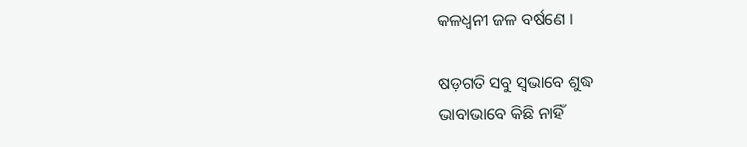କଳଧ୍ୱନୀ ଜଳ ବର୍ଷଣେ ।

ଷଡ଼ଗତି ସବୁ ସ୍ୱଭାବେ ଶୁଦ୍ଧ
ଭାବାଭାବେ କିଛି ନାହିଁ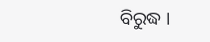ବିରୁଦ୍ଧ ।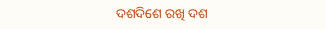ଦଶଦିଶେ ରଖି ଦଶ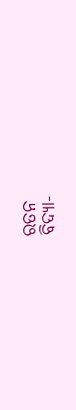ରତନ
ବିଦ୍ୟା-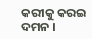କରୀକୁ କରଇ ଦମନ ।